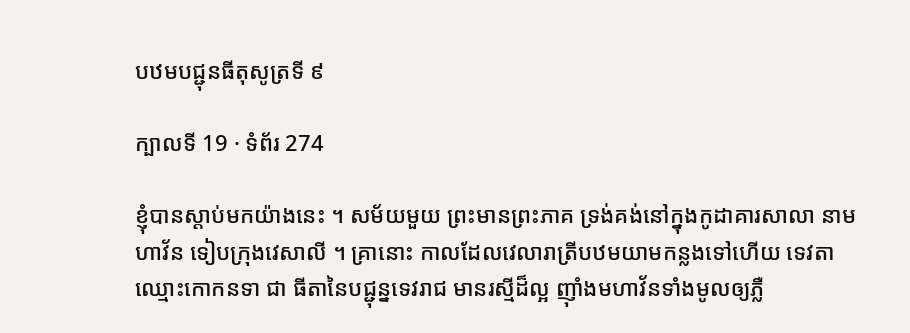បឋមបជ្ជុនធីតុសូត្រទី ៩

ក្បាលទី 19 · ទំព័រ 274

ខ្ញុំបានស្តាប់មកយ៉ាងនេះ ។ សម័យមួយ ព្រះមានព្រះភាគ ទ្រង់គង់នៅក្នុងកូដាគារសាលា នាមហាវ័ន ទៀបក្រុងវេសាលី ។ គ្រានោះ កាលដែលវេលារាត្រីបឋមយាមកន្លងទៅហើយ ទេវតាឈ្មោះកោកនទា ជា ធីតានៃបជ្ជុន្នទេវរាជ មានរស្មីដ៏ល្អ ញ៉ាំងមហាវ័នទាំងមូលឲ្យភ្លឺ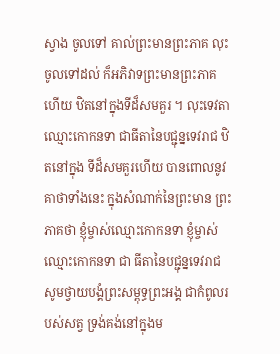ស្វាង ចូលទៅ គាល់ព្រះមានព្រះភាគ លុះចូលទៅដល់ ក៏អភិវាទព្រះមានព្រះភាគ ហើយ ឋិតនៅក្នុងទីដ៏សមគួរ ។ លុះទេវតាឈ្មោះកោកនទា ជាធីតានៃបជ្ជុន្នទេវរាជ ឋិតនៅក្នុង ទីដ៏សមគួរហើយ បានពោលនូវគាថាទាំងនេះ ក្នុងសំណាក់នៃព្រះមាន ព្រះភាគថា ខ្ញុំម្ចាស់ឈ្មោះកោកនទា ខ្ញុំម្ចាស់ឈ្មោះកោកនទា ជា ធីតានៃបជ្ជុន្នទេវរាជ សូមថ្វាយបង្គំព្រះសម្ពុទ្ធព្រះអង្គ ជាកំពូលរបស់សត្វ ទ្រង់គង់នៅក្នុងម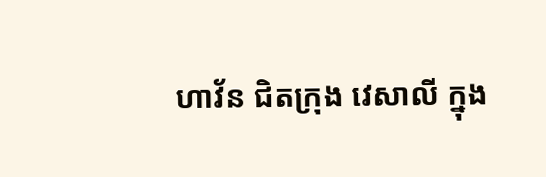ហាវ័ន ជិតក្រុង វេសាលី ក្នុង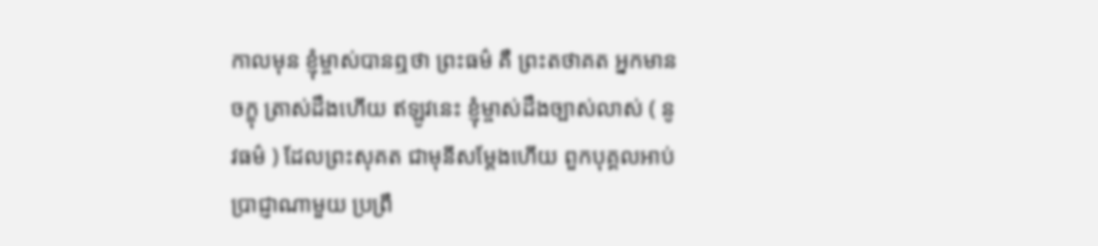កាលមុន ខ្ញុំម្ចាស់បានឮថា ព្រះធម៌ គឺ ព្រះតថាគត អ្នកមានចក្ខុ ត្រាស់ដឹងហើយ ឥឡូវនេះ ខ្ញុំម្ចាស់ដឹងច្បាស់លាស់ ( នូវធម៌ ) ដែលព្រះសុគត ជាមុនីសម្តែងហើយ ពួកបុគ្គលអាប់ប្រាជ្ញាណាមួយ ប្រព្រឹ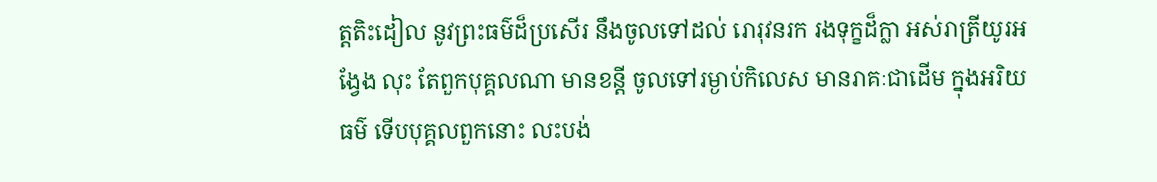ត្តតិះដៀល នូវព្រះធម៌ដ៏ប្រសើរ នឹងចូលទៅដល់ រោរុវនរក រងទុក្ខដ៏ក្លា អស់រាត្រីយូរអង្វែង លុះ តែពួកបុគ្គលណា មានខន្តី ចូលទៅរម្ងាប់កិលេស មានរាគៈជាដើម ក្នុងអរិយធម៌ ទើបបុគ្គលពួកនោះ លះបង់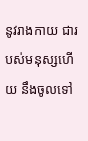នូវរាងកាយ ជារបស់មនុស្សហើយ នឹងចូលទៅ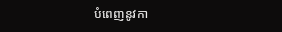បំពេញនូវកា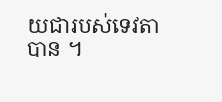យជារបស់ទេវតាបាន ។